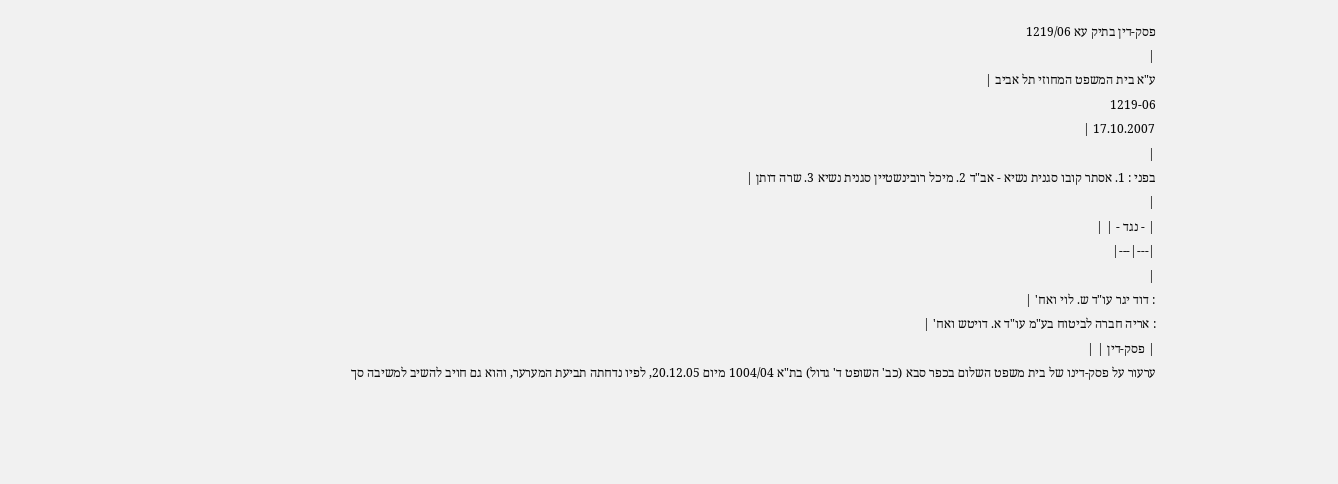פסק-דין בתיק עא 1219/06
|
ע"א בית המשפט המחוזי תל אביב |
1219-06
17.10.2007 |
|
בפני : 1. אסתר קובו סגנית נשיא - אב"ד 2. מיכל רובינשטיין סגנית נשיא 3. שרה דותן |
|
| - נגד - | |
|---|---|
|
: דוד יגר עו"ד ש. לוי ואח' |
: אריה חברה לביטוח בע"מ עו"ד א. דויטש ואח' |
| פסק-דין | |
ערעור על פסק-דינו של בית משפט השלום בכפר סבא (כב' השופט ד' גדול) בת"א 1004/04 מיום 20.12.05, לפיו נדחתה תביעת המערער, והוא גם חויב להשיב למשיבה סך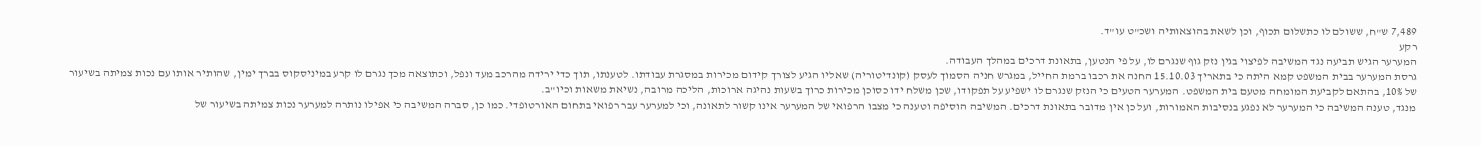7,489 ש"ח, ששולם לו כתשלום תכוף, וכן לשאת בהוצאותיה ושכ"ט עו"ד.
רקע
המערער הגיש תביעה נגד המשיבה לפיצוי בגין נזק גוף שנגרם לו, על פי הנטען, בתאונת דרכים במהלך העבודה.
גרסת המערער בבית המשפט קמא היתה כי בתאריך 15.10.03 החנה את רכבו ברמת החייל, במגרש חניה הסמוך לעסק (קונדיטוריה) שאליו הגיע לצורך קידום מכירות במסגרת עבודתו. לטענתו, תוך כדי ירידה מהרכב מעד ונפל, וכתוצאה מכך נגרם לו קרע במיניסקוס בברך ימין, שהותיר אותו עם נכות צמיתה בשיעור של 10%, בהתאם לקביעת המומחה מטעם בית המשפט. המערער הטעים כי הנזק שנגרם לו ישפיע על תפקודו, שכן משלח ידו כסוכן מכירות כרוך בשעות נהיגה ארוכות, הליכה מרובה, נשיאת משאות וכיו"ב.
מנגד, טענה המשיבה כי המערער לא נפגע בנסיבות האמורות, ועל כן אין מדובר בתאונת דרכים. המשיבה הוסיפה וטענה כי מצבו הרפואי של המערער אינו קשור לתאונה, וכי למערער עבר רפואי בתחום האורטופדי. כמו כן, סברה המשיבה כי אפילו נותרה למערער נכות צמיתה בשיעור של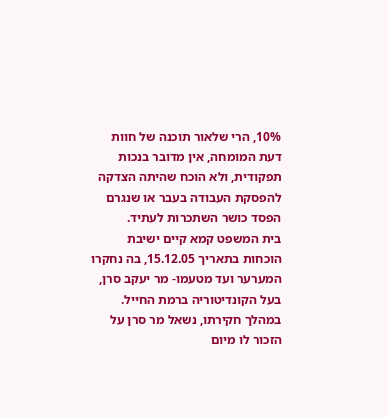10%, הרי שלאור תוכנה של חוות דעת המומחה, אין מדובר בנכות תפקודית, ולא הוכח שהיתה הצדקה להפסקת העבודה בעבר או שנגרם הפסד כושר השתכרות לעתיד.
בית המשפט קמא קיים ישיבת הוכחות בתאריך 15.12.05, בה נחקרו המערער ועד מטעמו- מר יעקב סרן, בעל הקונדיטוריה ברמת החייל. במהלך חקירתו, נשאל מר סרן על הזכור לו מיום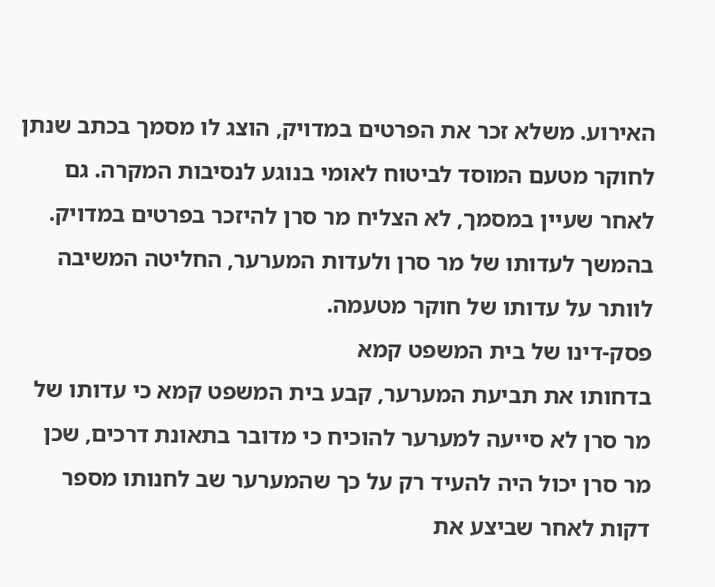האירוע. משלא זכר את הפרטים במדויק, הוצג לו מסמך בכתב שנתן לחוקר מטעם המוסד לביטוח לאומי בנוגע לנסיבות המקרה. גם לאחר שעיין במסמך, לא הצליח מר סרן להיזכר בפרטים במדויק. בהמשך לעדותו של מר סרן ולעדות המערער, החליטה המשיבה לוותר על עדותו של חוקר מטעמה.
פסק-דינו של בית המשפט קמא
בדחותו את תביעת המערער, קבע בית המשפט קמא כי עדותו של מר סרן לא סייעה למערער להוכיח כי מדובר בתאונת דרכים, שכן מר סרן יכול היה להעיד רק על כך שהמערער שב לחנותו מספר דקות לאחר שביצע את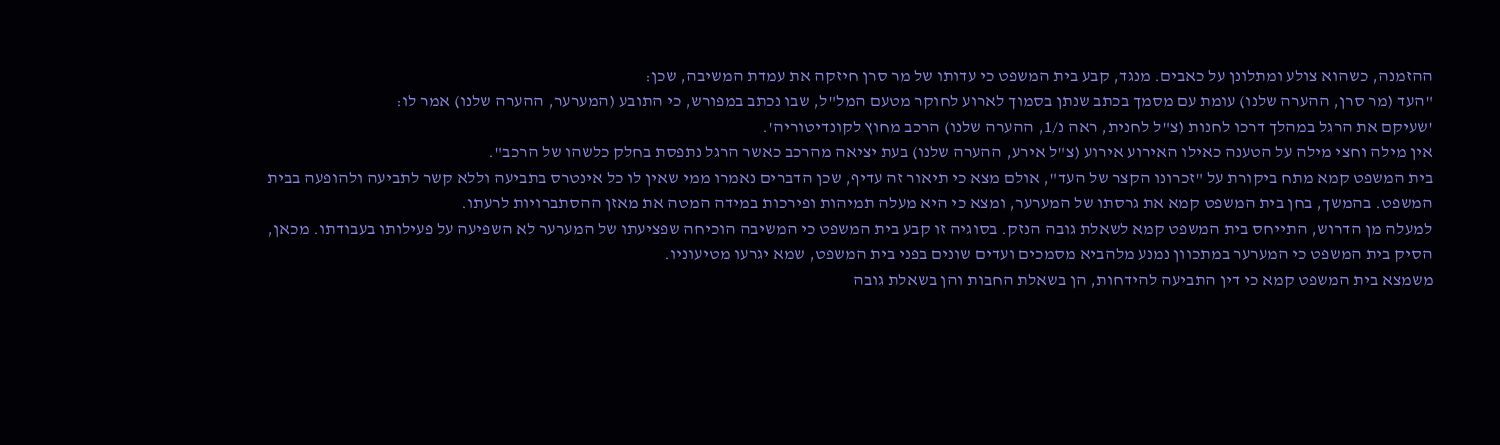ההזמנה, כשהוא צולע ומתלונן על כאבים. מנגד, קבע בית המשפט כי עדותו של מר סרן חיזקה את עמדת המשיבה, שכן:
"העד (מר סרן, ההערה שלנו) עומת עם מסמך בכתב שנתן בסמוך לארוע לחוקר מטעם המל"ל, שבו נכתב במפורש, כי התובע (המערער, ההערה שלנו) אמר לו:
'שעיקם את הרגל במהלך דרכו לחנות (צ"ל לחנית, ראה נ/1, ההערה שלנו) הרכב מחוץ לקונדיטוריה'.
אין מילה וחצי מילה על הטענה כאילו האירוע אירוע (צ"ל אירע, ההערה שלנו) בעת יציאה מהרכב כאשר הרגל נתפסת בחלק כלשהו של הרכב".
בית המשפט קמא מתח ביקורת על "זכרונו הקצר של העד", אולם מצא כי תיאור זה עדיף, שכן הדברים נאמרו ממי שאין לו כל אינטרס בתביעה וללא קשר לתביעה ולהופעה בבית המשפט. בהמשך, בחן בית המשפט קמא את גרסתו של המערער, ומצא כי היא מעלה תמיהות ופירכות במידה המטה את מאזן ההסתברויות לרעתו.
למעלה מן הדרוש, התייחס בית המשפט קמא לשאלת גובה הנזק. בסוגיה זו קבע בית המשפט כי המשיבה הוכיחה שפציעתו של המערער לא השפיעה על פעילותו בעבודתו. מכאן, הסיק בית המשפט כי המערער במתכוון נמנע מלהביא מסמכים ועדים שונים בפני בית המשפט, שמא יגרעו מטיעוניו.
משמצא בית המשפט קמא כי דין התביעה להידחות, הן בשאלת החבות והן בשאלת גובה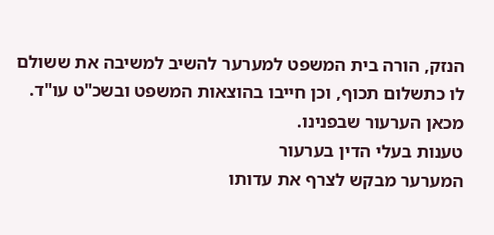הנזק, הורה בית המשפט למערער להשיב למשיבה את ששולם לו כתשלום תכוף, וכן חייבו בהוצאות המשפט ובשכ"ט עו"ד.
מכאן הערעור שבפנינו.
טענות בעלי הדין בערעור
המערער מבקש לצרף את עדותו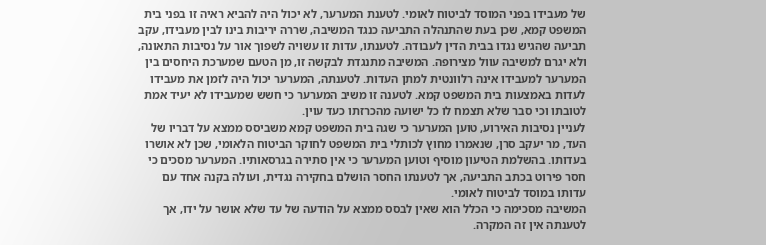של מעבידו בפני המוסד לביטוח לאומי. לטענת המערער, לא יכול היה להביא ראיה זו בפני בית המשפט קמא, שכן בעת שהתנהלה התביעה כנגד המשיבה, שררה יריבות בינו לבין מעבידו, עקב תביעה שהגיש נגדו בבית הדין לעבודה. לטענתו, עדות זו עשויה לשפוך אור על נסיבות התאונה, ולא יגרם למשיבה עוול מצירופה. המשיבה מתנגדת לבקשה זו, מן הטעם שמערכת היחסים בין המערער למעבידו אינה רלוונטית למתן העדות. לטענתה, המערער יכול היה לזמן את מעבידו לעדות באמצעות בית המשפט קמא. לטענה זו משיב המערער כי חשש שמעבידו לא יעיד אמת לטובתו וכי סבר שלא תצמח לו כל ישועה מהכרזתו כעד עוין.
לעניין נסיבות האירוע, טוען המערער כי שגה בית המשפט קמא משביסס ממצא על דבריו של העד, מר יעקב סרן, שנאמרו מחוץ לכותלי בית המשפט לחוקר הביטוח הלאומי, שכן לא אושרו בעדותו. בהשלמת הטיעון מוסיף וטוען המערער כי אין סתירה בגרסאותיו. המערער מסכים כי חסר פירוט בכתב התביעה, אך לטענתו החסר הושלם בחקירה נגדית, ועולה בקנה אחד עם עדותו במוסד לביטוח לאומי.
המשיבה מסכימה כי הכלל הוא שאין לבסס ממצא על הודעה של עד שלא אושר על ידו, אך לטענתה אין זה המקרה.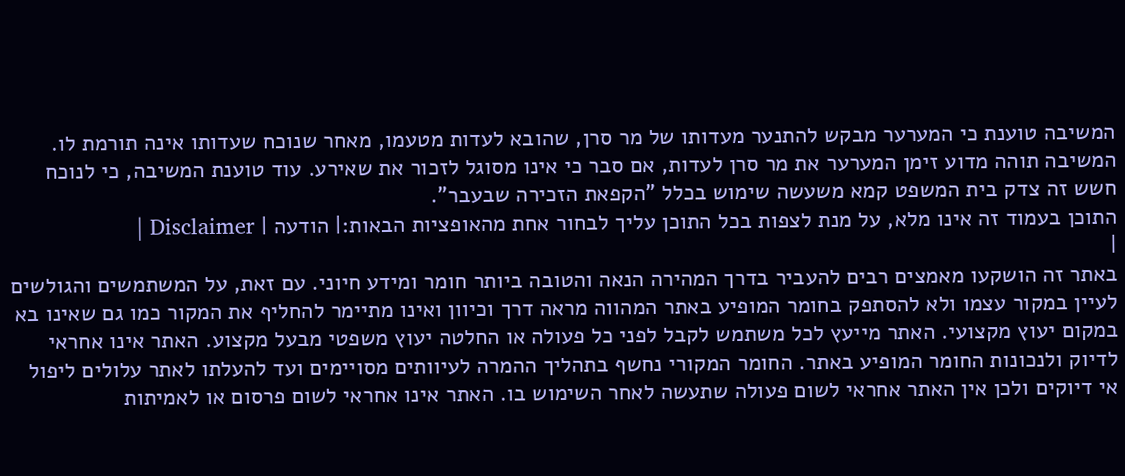המשיבה טוענת כי המערער מבקש להתנער מעדותו של מר סרן, שהובא לעדות מטעמו, מאחר שנוכח שעדותו אינה תורמת לו. המשיבה תוהה מדוע זימן המערער את מר סרן לעדות, אם סבר כי אינו מסוגל לזכור את שאירע. עוד טוענת המשיבה, כי לנוכח חשש זה צדק בית המשפט קמא משעשה שימוש בכלל "הקפאת הזכירה שבעבר".
התוכן בעמוד זה אינו מלא, על מנת לצפות בכל התוכן עליך לבחור אחת מהאופציות הבאות:| הודעה | Disclaimer |
|
באתר זה הושקעו מאמצים רבים להעביר בדרך המהירה הנאה והטובה ביותר חומר ומידע חיוני. עם זאת, על המשתמשים והגולשים לעיין במקור עצמו ולא להסתפק בחומר המופיע באתר המהווה מראה דרך וכיוון ואינו מתיימר להחליף את המקור כמו גם שאינו בא במקום יעוץ מקצועי. האתר מייעץ לכל משתמש לקבל לפני כל פעולה או החלטה יעוץ משפטי מבעל מקצוע. האתר אינו אחראי לדיוק ולנכונות החומר המופיע באתר. החומר המקורי נחשף בתהליך ההמרה לעיוותים מסויימים ועד להעלתו לאתר עלולים ליפול אי דיוקים ולכן אין האתר אחראי לשום פעולה שתעשה לאחר השימוש בו. האתר אינו אחראי לשום פרסום או לאמיתות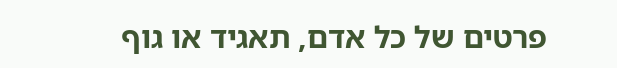פרטים של כל אדם, תאגיד או גוף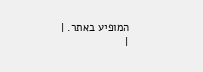המופיע באתר. |
|